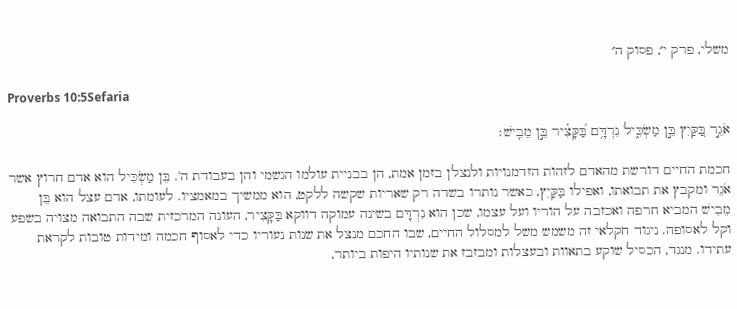משלי, פרק י׳, פסוק ה׳

Proverbs 10:5Sefaria

אֹגֵ֣ר בַּ֭קַּיִץ בֵּ֣ן מַשְׂכִּ֑יל נִרְדָּ֥ם בַּ֝קָּצִ֗יר בֵּ֣ן מֵבִֽישׁ׃

חכמת החיים דורשת מהאדם לזהות הזדמנויות ולנצלן בזמן אמת, הן בבניית עולמו הגשמי והן בעבודת ה'. בֵּן מַשְׂכִּיל הוא אדם חרוץ אשר אֹגֵר ומקבץ את תבואתו, ואפילו בַּקַּיִץ, כאשר נותרו בשדה רק שאריות שקשה ללקט, הוא ממשיך במאמציו. לעומתו, אדם עצל הוא בֵּן מֵבִישׁ המביא חרפה ואכזבה על הוריו ועל עצמו, שכן הוא נִרְדָּם בשינה עמוקה דווקא בַּקָּצִיר, העונה המרכזית שבה התבואה מצויה בשפע וקל לאסופה. ניגוד חקלאי זה משמש משל למסלול החיים, שבו החכם מנצל את שנות נעוריו כדי לאסוף חכמה ומידות טובות לקראת עתידו. מנגד, הכסיל שוקע בתאוות ובעצלות ומבזבז את שנותיו היפות ביותר,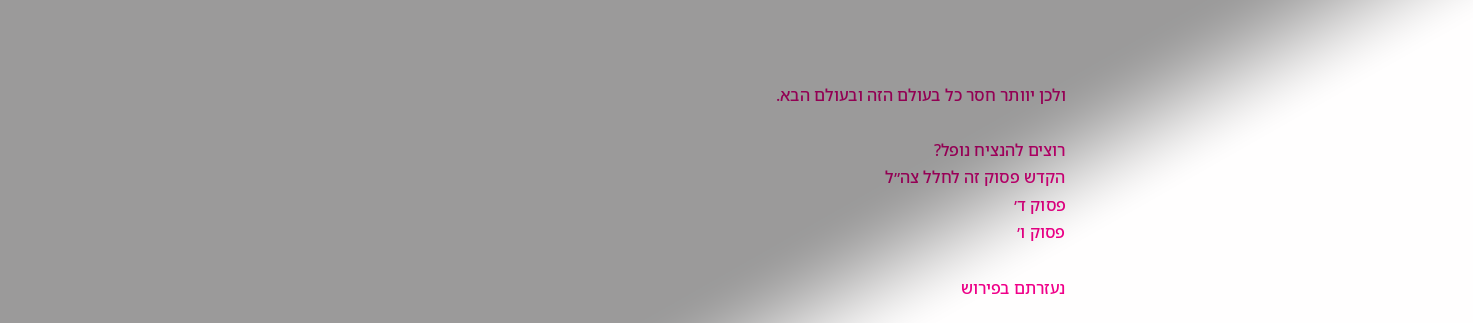ולכן יוותר חסר כל בעולם הזה ובעולם הבא.

רוצים להנציח נופל?
הקדש פסוק זה לחלל צה״ל
פסוק ד׳
פסוק ו׳

נעזרתם בפירוש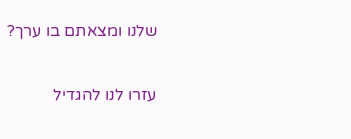שלנו ומצאתם בו ערך?

עזרו לנו להגדיל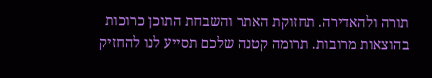תורה ולהאדירה. תחזוקת האתר והשבחת התוכן כרוכות בהוצאות מרובות. תרומה קטנה שלכם תסייע לנו להחזיק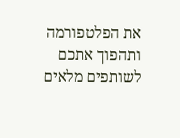את הפלטפורמה ותהפוך אתכם לשותפים מלאים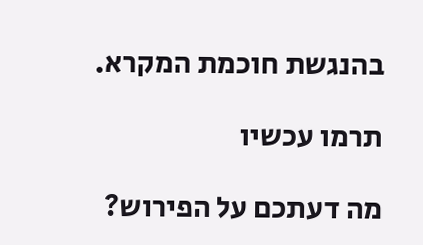בהנגשת חוכמת המקרא.

תרמו עכשיו

מה דעתכם על הפירוש?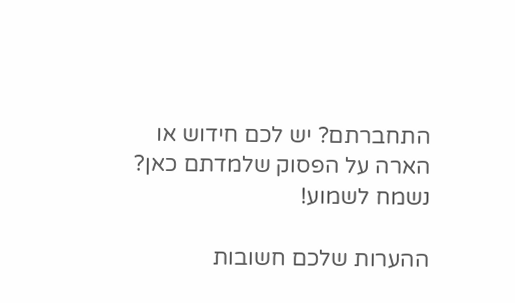התחברתם? יש לכם חידוש או הארה על הפסוק שלמדתם כאן? נשמח לשמוע!

ההערות שלכם חשובות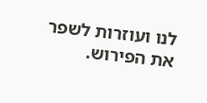לנו ועוזרות לשפר את הפירוש.